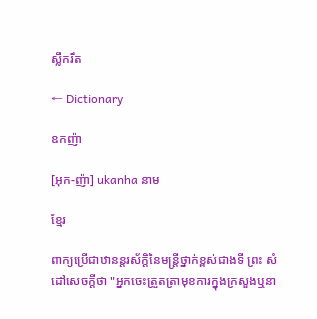ស្លឹករឹត

← Dictionary

ឧកញ៉ា

[អុក-ញ៉ា] ukanha នាម

ខ្មែរ

ពាក្យប្រើជាឋានន្តរស័ក្ដិនៃមន្ត្រីថ្នាក់ខ្ពស់ជាងទី ព្រះ សំដៅសេចក្ដីថា "អ្នកចេះត្រួតត្រាមុខការក្នុងក្រសួងឬនា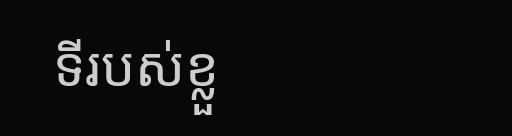ទីរបស់ខ្លួ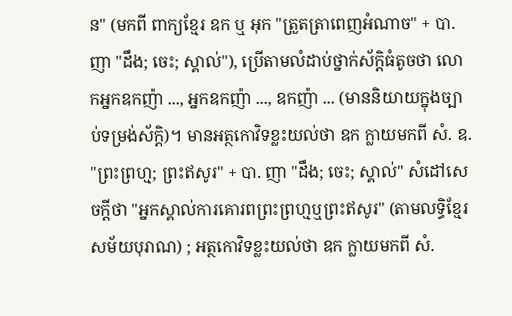ន" (មកពី ពាក្យខ្មែរ ឧក ឬ អុក "ត្រួតត្រាពេញអំណាច" + បា. ញា "ដឹង; ចេះ; ស្គាល់"), ប្រើតាមលំដាប់ថ្នាក់ស័ក្ដិធំតូចថា លោកអ្នកឧកញ៉ា ..., អ្នកឧកញ៉ា ..., ឧកញ៉ា ... (មាននិយាយក្នុងច្បាប់ទម្រង់ស័ក្ដិ)។ មានអត្ថកោវិទខ្លះយល់ថា ឧក ក្លាយមកពី សំ. ឧ. "ព្រះព្រហ្ម; ព្រះឥសូរ" + បា. ញា "ដឹង; ចេះ; ស្គាល់" សំដៅសេចក្ដីថា "អ្នកស្គាល់ការគោរពព្រះព្រហ្មឬព្រះឥសូរ" (តាមលទ្ធិខ្មែរសម័យបុរាណ) ; អត្ថកោវិទខ្លះយល់ថា ឧក ក្លាយមកពី សំ.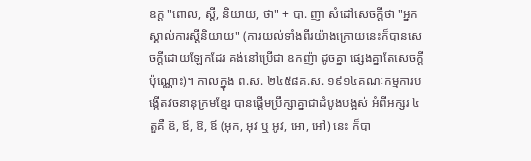ឧក្ដ "ពោល, ស្ដី, និយាយ, ថា" + បា. ញា សំដៅសេចក្ដីថា "អ្នកស្គាល់ការស្ដីនិយាយ" (ការយល់ទាំងពីរយ៉ាងក្រោយនេះក៏បានសេចក្ដីដោយឡែកដែរ គង់នៅប្រើជា ឧកញ៉ា ដូចគ្នា ផ្សេងគ្នាតែសេចក្ដីប៉ុណ្ណោះ)។ កាលក្នុង ព.ស. ២៤៥៨គ.ស. ១៩១៤គណៈកម្មការបង្កើតវចនានុក្រមខ្មែរ បានផ្ដើមប្រឹក្សាគ្នាជាដំបូងបង្អស់ អំពីអក្សរ ៤តួគឺ ឧ៊, ឪ, ឱ, ឪ (អុក, អុវ ឬ អូវ, អោ, អៅ) នេះ ក៏បា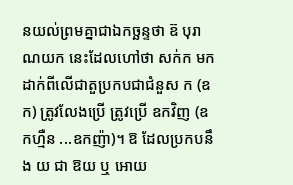នយល់ព្រមគ្នាជាឯកច្ឆន្ទថា ឧ៊ បុរាណយក នេះដែលហៅថា សក់ក មកដាក់ពីលើជាតួប្រកបជាជំនួស ក (ឧក) ត្រូវលែងប្រើ ត្រូវប្រើ ឧកវិញ (ឧកហ្មឺន ...ឧកញ៉ា)។ ឱ ដែលប្រកបនឹង យ ជា ឱយ ឬ អោយ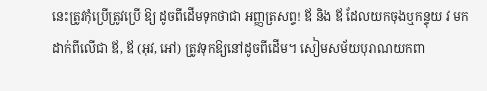នេះត្រូវកុំប្រើត្រូវប្រើ ឱ្យ ដូចពីដើមទុកថាជា អញ្ញត្រសព្ទ! ឪ និង ឪ ដែលយកចុងឬកន្ទុយ វ មកដាក់ពីលើជា ឪ, ឪ (អុវ, អៅ) ត្រូវទុកឱ្យនៅដូចពីដើម។ សៀមសម័យបុរាណយកពា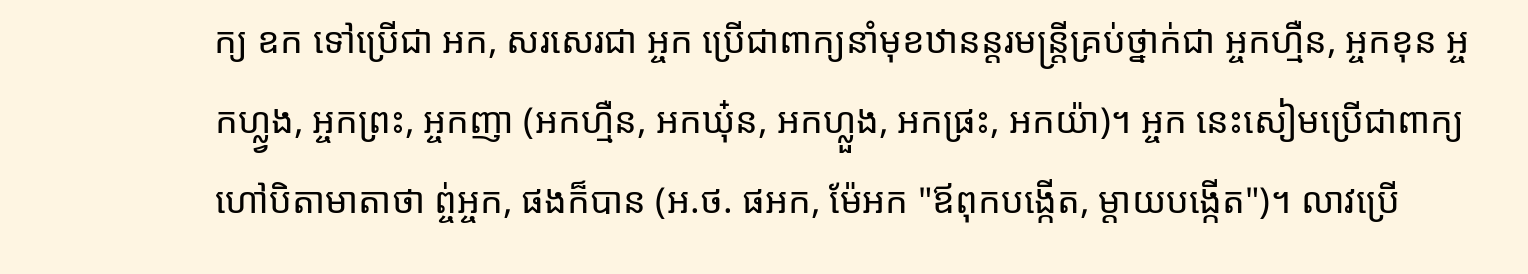ក្យ ឧក ទៅប្រើជា អក, សរសេរជា អ្ចក ប្រើជាពាក្យនាំមុខឋានន្តរមន្ត្រីគ្រប់ថ្នាក់ជា អ្ចកហ្មឺន, អ្ចកខុន អ្ចកហ្ល្វង, អ្ចកព្រះ, អ្ចកញា (អកហ្មឺន, អកឃុ៎ន, អកហ្លួង, អកផ្រះ, អកយ៉ា)។ អ្ចក នេះសៀមប្រើជាពាក្យហៅបិតាមាតាថា ព្ច់អ្ចក, ផងក៏បាន (អ.ថ. ផអក, ម៉ែអក "ឪពុកបង្កើត, ម្ដាយបង្កើត")។ លាវប្រើ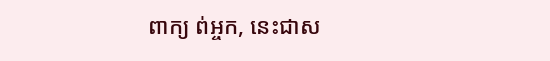ពាក្យ ព់អ្ចក, នេះជាស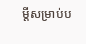ម្ដីសម្រាប់ប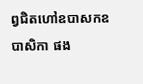ព្វជិតហៅឧបាសកឧបាសិកា ផង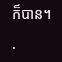ក៏បាន។

·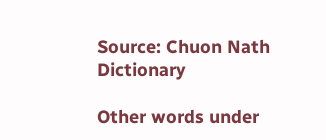Source: Chuon Nath Dictionary

Other words under